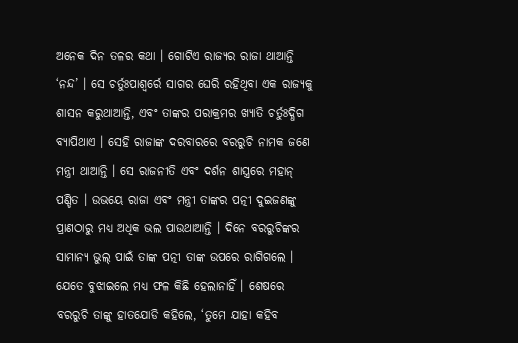ଅନେକ ଦିନ ତଳର କଥା । ଗୋଟିଏ ରାଜ୍ୟର ରାଜା ଥାଆନ୍ତି ‘ନନ୍ଦ’ । ସେ ଚର୍ତୁଃପାଶ୍ୱର୍ରେ ସାଗର ଘେରି ରହିଥିବା ଏକ ରାଜ୍ୟକୁ ଶାସନ କରୁଥାଆନ୍ତି, ଏବଂ ତାଙ୍କର ପରାକ୍ରମର ଖ୍ୟାତି ଚର୍ତୁଃଦ୍ଧିଗ ବ୍ୟାପିଥାଏ । ସେହି ରାଜାଙ୍କ ଦରବାରରେ ବରରୁଚି ନାମକ ଜଣେ ମନ୍ତ୍ରୀ ଥାଆନ୍ତି । ସେ ରାଜନୀତି ଏବଂ ଦର୍ଶନ ଶାସ୍ତ୍ରରେ ମହାନ୍ ପଣ୍ଡିତ । ଉଭୟେ ରାଜା ଏବଂ ମନ୍ତ୍ରୀ ତାଙ୍କର ପତ୍ନୀ ଦୁଇଜଣଙ୍କୁ ପ୍ରାଣଠାରୁ ମଧ୍ୟ ଅଧିକ ଭଲ ପାଉଥାଆନ୍ତି । ଦିନେ ବରରୁଚିଙ୍କର ସାମାନ୍ୟ ଭୁଲ୍ ପାଇଁ ତାଙ୍କ ପତ୍ନୀ ତାଙ୍କ ଉପରେ ରାଗିଗଲେ । ଯେତେ ବୁଝାଇଲେ ମଧ୍ୟ ଫଳ କିଛି ହେଲାନାହିଁ । ଶେଷରେ ବରରୁଚି ତାଙ୍କୁ ହାତଯୋଡି କହିଲେ, ‘ତୁମେ ଯାହା କହିବ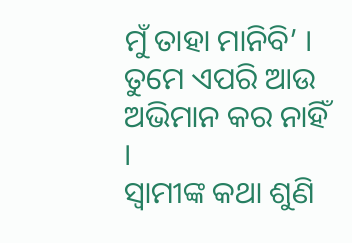ମୁଁ ତାହା ମାନିବି’ । ତୁମେ ଏପରି ଆଉ ଅଭିମାନ କର ନାହିଁ ।
ସ୍ୱାମୀଙ୍କ କଥା ଶୁଣି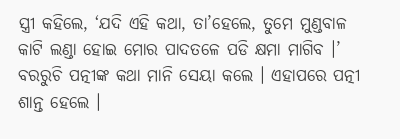ସ୍ତ୍ରୀ କହିଲେ, ‘ଯଦି ଏହି କଥା, ତା’ହେଲେ, ତୁମେ ମୁଣ୍ଡବାଳ କାଟି ଲଣ୍ଡା ହୋଇ ମୋର ପାଦତଳେ ପଡି କ୍ଷମା ମାଗିବ ।’ ବରରୁଚି ପତ୍ନୀଙ୍କ କଥା ମାନି ସେୟା କଲେ । ଏହାପରେ ପତ୍ନୀ ଶାନ୍ତ ହେଲେ ।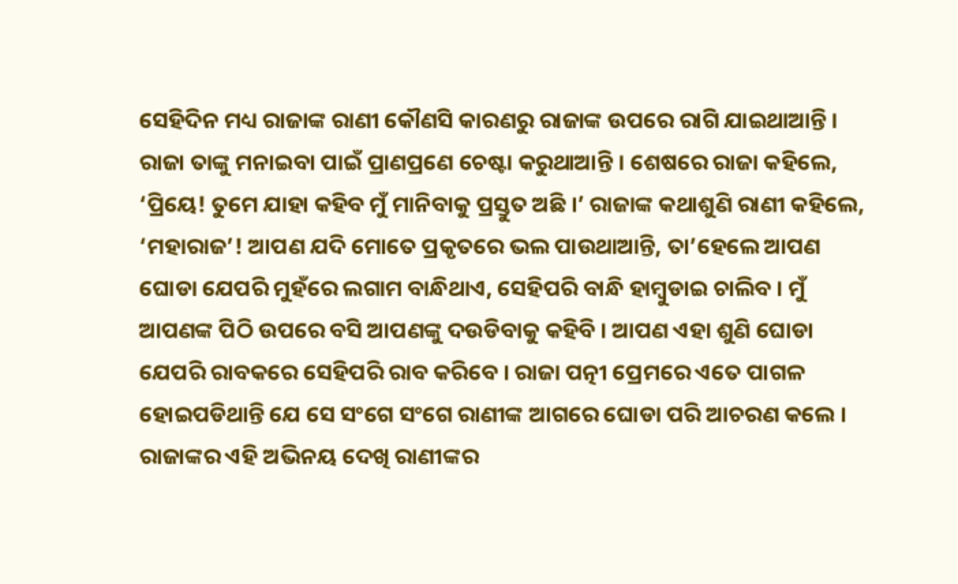ସେହିଦିନ ମଧ୍ୟ ରାଜାଙ୍କ ରାଣୀ କୌଣସି କାରଣରୁ ରାଜାଙ୍କ ଉପରେ ରାଗି ଯାଇଥାଆନ୍ତି । ରାଜା ତାଙ୍କୁ ମନାଇବା ପାଇଁ ପ୍ରାଣପ୍ରଣେ ଚେଷ୍ଟା କରୁଥାଆନ୍ତି । ଶେଷରେ ରାଜା କହିଲେ, ‘ପ୍ରିୟେ! ତୁମେ ଯାହା କହିବ ମୁଁ ମାନିବାକୁ ପ୍ରସ୍ତୁତ ଅଛି ।’ ରାଜାଙ୍କ କଥାଶୁଣି ରାଣୀ କହିଲେ, ‘ମହାରାଜ’! ଆପଣ ଯଦି ମୋତେ ପ୍ରକୃତରେ ଭଲ ପାଉଥାଆନ୍ତି, ତା’ହେଲେ ଆପଣ ଘୋଡା ଯେପରି ମୁହଁରେ ଲଗାମ ବାନ୍ଧିଥାଏ, ସେହିପରି ବାନ୍ଧି ହାମ୍ବୁଡାଇ ଚାଲିବ । ମୁଁ ଆପଣଙ୍କ ପିଠି ଉପରେ ବସି ଆପଣଙ୍କୁ ଦଉଡିବାକୁ କହିବି । ଆପଣ ଏହା ଶୁଣି ଘୋଡା ଯେପରି ରାବକରେ ସେହିପରି ରାବ କରିବେ । ରାଜା ପତ୍ନୀ ପ୍ରେମରେ ଏତେ ପାଗଳ ହୋଇପଡିଥାନ୍ତି ଯେ ସେ ସଂଗେ ସଂଗେ ରାଣୀଙ୍କ ଆଗରେ ଘୋଡା ପରି ଆଚରଣ କଲେ । ରାଜାଙ୍କର ଏହି ଅଭିନୟ ଦେଖି ରାଣୀଙ୍କର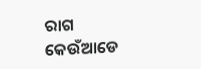ରାଗ କେଉଁଆଡେ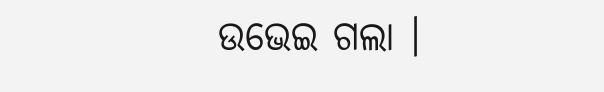ଉଭେଇ ଗଲା ।